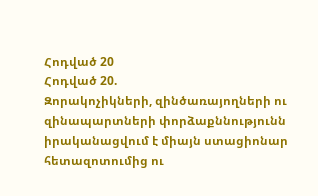Հոդված 20
Հոդված 20.
Զորակոչիկների, զինծառայողների ու զինապարտների փորձաքննությունն իրականացվում է միայն ստացիոնար հետազոտումից ու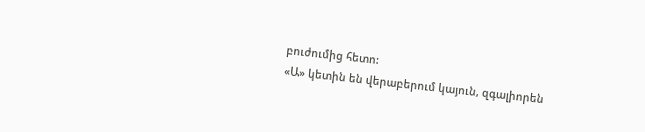բուժումից հետո:
«Ա» կետին են վերաբերում կայուն, զգալիորեն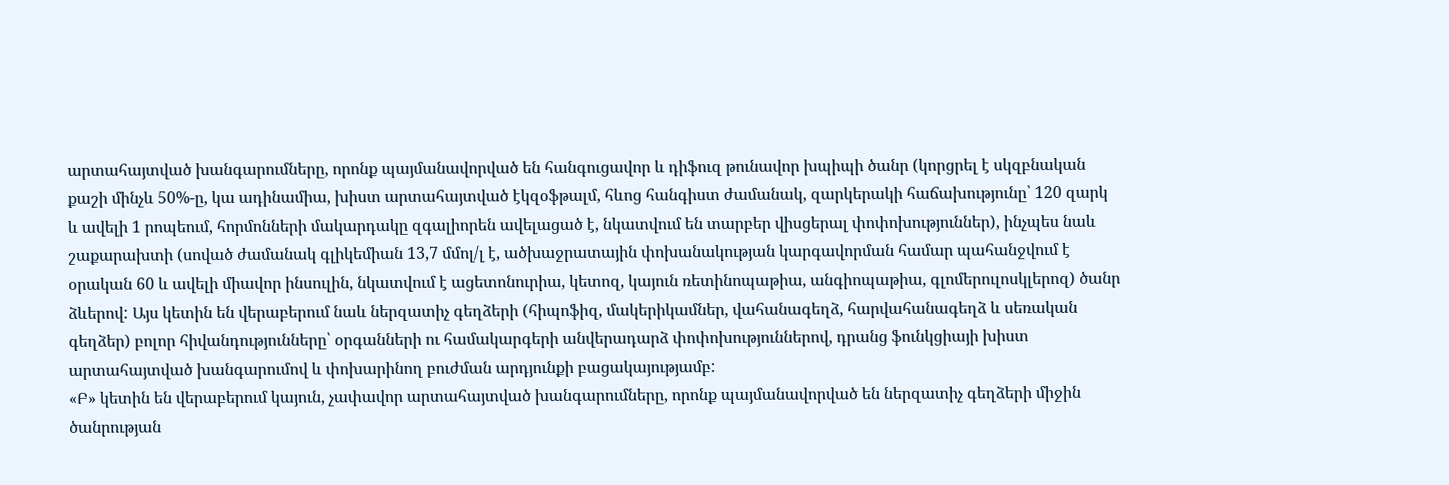արտահայտված խանգարումները, որոնք պայմանավորված են հանգուցավոր և դիֆուզ թունավոր խպիպի ծանր (կորցրել է սկզբնական քաշի մինչև 50%-ը, կա ադինամիա, խիստ արտահայտված էկզօֆթալմ, հևոց հանգիստ ժամանակ, զարկերակի հաճախությունը՝ 120 զարկ և ավելի 1 րոպեում, հորմոնների մակարդակը զգալիորեն ավելացած է, նկատվում են տարբեր վիսցերալ փոփոխություններ), ինչպես նաև շաքարախտի (սոված ժամանակ գլիկեմիան 13,7 մմոլ/լ է, ածխաջրատային փոխանակության կարգավորման համար պահանջվում է օրական 60 և ավելի միավոր ինսուլին, նկատվում է ացետոնուրիա, կետոզ, կայուն ռետինոպաթիա, անգիոպաթիա, գլոմերուլոսկլերոզ) ծանր ձևերով: Այս կետին են վերաբերում նաև ներզատիչ գեղձերի (հիպոֆիզ, մակերիկամներ, վահանագեղձ, հարվահանագեղձ և սեռական գեղձեր) բոլոր հիվանդությունները՝ օրգանների ու համակարգերի անվերադարձ փոփոխություններով, դրանց ֆունկցիայի խիստ արտահայտված խանգարումով և փոխարինող բուժման արդյունքի բացակայությամբ:
«Բ» կետին են վերաբերում կայուն, չափավոր արտահայտված խանգարումները, որոնք պայմանավորված են ներզատիչ գեղձերի միջին ծանրության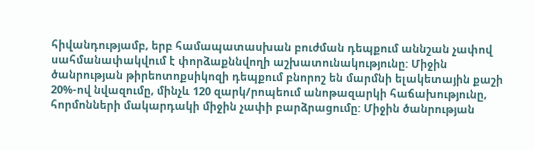հիվանդությամբ, երբ համապատասխան բուժման դեպքում աննշան չափով սահմանափակվում է փորձաքննվողի աշխատունակությունը: Միջին ծանրության թիրեոտոքսիկոզի դեպքում բնորոշ են մարմնի ելակետային քաշի 20%-ով նվազումը, մինչև 120 զարկ/րոպեում անոթազարկի հաճախությունը, հորմոնների մակարդակի միջին չափի բարձրացումը: Միջին ծանրության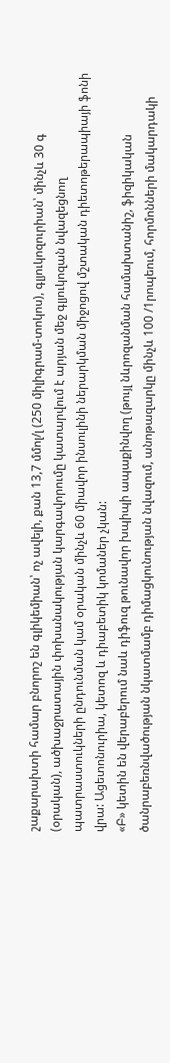շաքարախտի համար բնորոշ են գլիկեմիան՝ ոչ ավելի, քան 13,7 մմոլ/լ (250 միլիգրամ-տոկոս), գլյուկոզուրիան՝ մինչև 30 գ (օրական), ածխաջրատային փոխանակության կարգավորումը կատարվում է արյան մեջ գլյուկոզան նվազեցնող պատրաստուկների ընդունման կամ օրական մինչև 60 միավոր ինսուլինի ներարկման միջոցով մշտական դիետոթերապիայի ֆոնի վրա: Ացետոնուրիա, կետոզ և դիաբետիկ կոմաներ չկան:
«Բ» կետին են վերաբերում նաև դիֆուզ թունավոր խպիպի ապաքինվող (թույլ նևրոզանման համախտանիշ, ֆիզիկական ծանրաբեռնվածության նկատմամբ դիմացկունության նվազում, անոթազարկը մինչև 100 /1րոպեում, հորմոնների մակարդակի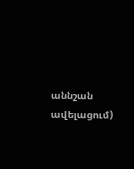աննշան ավելացում)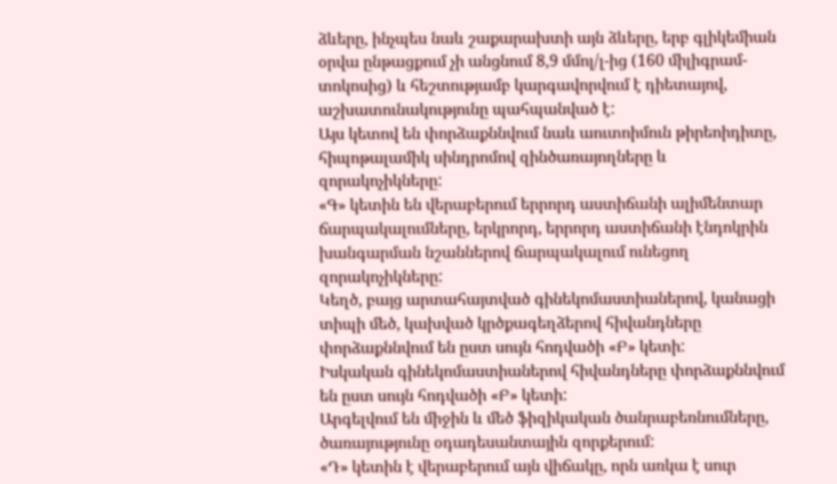ձևերը, ինչպես նաև շաքարախտի այն ձևերը, երբ գլիկեմիան օրվա ընթացքում չի անցնում 8,9 մմոլ/լ-ից (160 միլիգրամ-տոկոսից) և հեշտությամբ կարգավորվում է դիետայով, աշխատունակությունը պահպանված է:
Այս կետով են փորձաքննվում նաև աուտոիմուն թիրեոիդիտը, հիպոթալամիկ սինդրոմով զինծառայողները և զորակոչիկները:
«Գ» կետին են վերաբերում երրորդ աստիճանի ալիմենտար ճարպակալումները, երկրորդ, երրորդ աստիճանի էնդոկրին խանգարման նշաններով ճարպակալում ունեցող զորակոչիկները:
Կեղծ, բայց արտահայտված գինեկոմաստիաներով, կանացի տիպի մեծ, կախված կրծքագեղձերով հիվանդները փորձաքննվում են ըստ սույն հոդվածի «Բ» կետի:
Իսկական գինեկոմաստիաներով հիվանդները փորձաքննվում են ըստ սույն հոդվածի «Բ» կետի:
Արգելվում են միջին և մեծ ֆիզիկական ծանրաբեռնումները, ծառայությունը օդադեսանտային զորքերում:
«Դ» կետին է վերաբերում այն վիճակը, որն առկա է սուր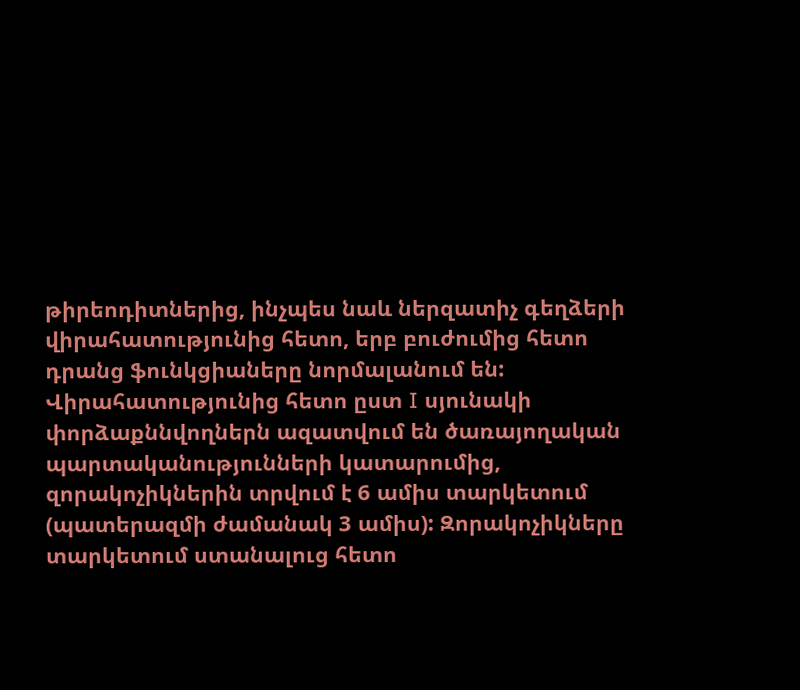թիրեոդիտներից, ինչպես նաև ներզատիչ գեղձերի վիրահատությունից հետո, երբ բուժումից հետո դրանց ֆունկցիաները նորմալանում են: Վիրահատությունից հետո ըստ I սյունակի փորձաքննվողներն ազատվում են ծառայողական պարտականությունների կատարումից, զորակոչիկներին տրվում է 6 ամիս տարկետում (պատերազմի ժամանակ 3 ամիս): Զորակոչիկները տարկետում ստանալուց հետո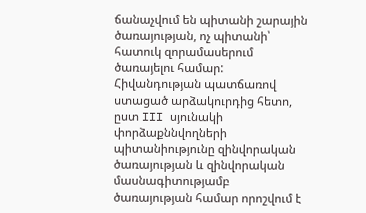ճանաչվում են պիտանի շարային ծառայության, ոչ պիտանի՝ հատուկ զորամասերում ծառայելու համար:
Հիվանդության պատճառով ստացած արձակուրդից հետո, ըստ III սյունակի փորձաքննվողների պիտանիությունը զինվորական ծառայության և զինվորական մասնագիտությամբ ծառայության համար որոշվում է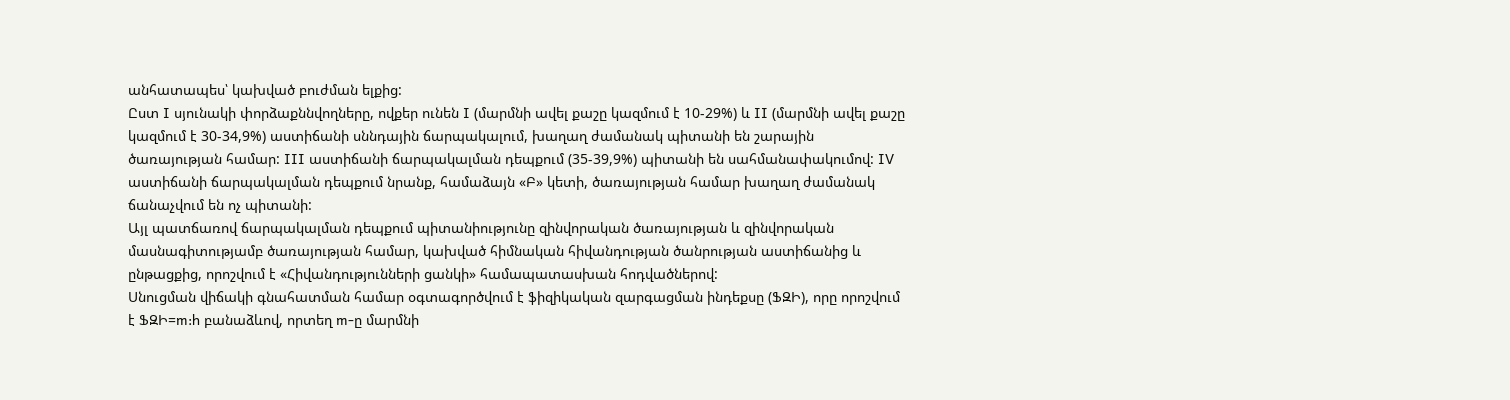անհատապես՝ կախված բուժման ելքից:
Ըստ I սյունակի փորձաքննվողները, ովքեր ունեն I (մարմնի ավել քաշը կազմում է 10-29%) և II (մարմնի ավել քաշը կազմում է 30-34,9%) աստիճանի սննդային ճարպակալում, խաղաղ ժամանակ պիտանի են շարային ծառայության համար: III աստիճանի ճարպակալման դեպքում (35-39,9%) պիտանի են սահմանափակումով: IV աստիճանի ճարպակալման դեպքում նրանք, համաձայն «Բ» կետի, ծառայության համար խաղաղ ժամանակ ճանաչվում են ոչ պիտանի:
Այլ պատճառով ճարպակալման դեպքում պիտանիությունը զինվորական ծառայության և զինվորական մասնագիտությամբ ծառայության համար, կախված հիմնական հիվանդության ծանրության աստիճանից և ընթացքից, որոշվում է «Հիվանդությունների ցանկի» համապատասխան հոդվածներով:
Սնուցման վիճակի գնահատման համար օգտագործվում է ֆիզիկական զարգացման ինդեքսը (ՖԶԻ), որը որոշվում է ՖԶԻ=m:h բանաձևով, որտեղ m-ը մարմնի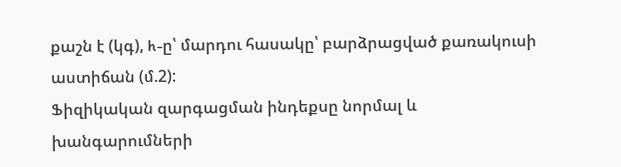քաշն է (կգ), h-ը՝ մարդու հասակը՝ բարձրացված քառակուսի աստիճան (մ.2):
Ֆիզիկական զարգացման ինդեքսը նորմալ և խանգարումների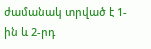ժամանակ տրված է 1-ին և 2-րդ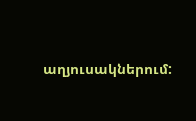աղյուսակներում: